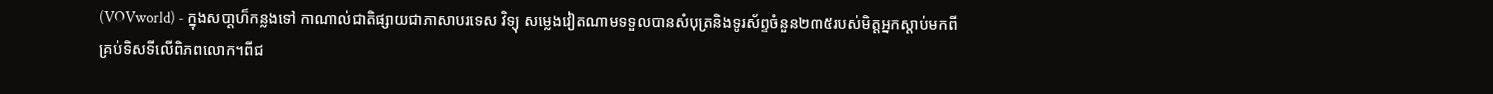(VOVworld) - ក្នុងសបា្តហ៏កន្លងទៅ កាណាល់ជាតិផ្សាយជាភាសាបរទេស វិទ្យុ សម្លេងវៀតណាមទទួលបានសំបុត្រនិងទូរស័ព្ទចំនួន២៣៥របស់មិត្តអ្នកស្ដាប់មកពី
គ្រប់ទិសទីលើពិភពលោក។ពីជ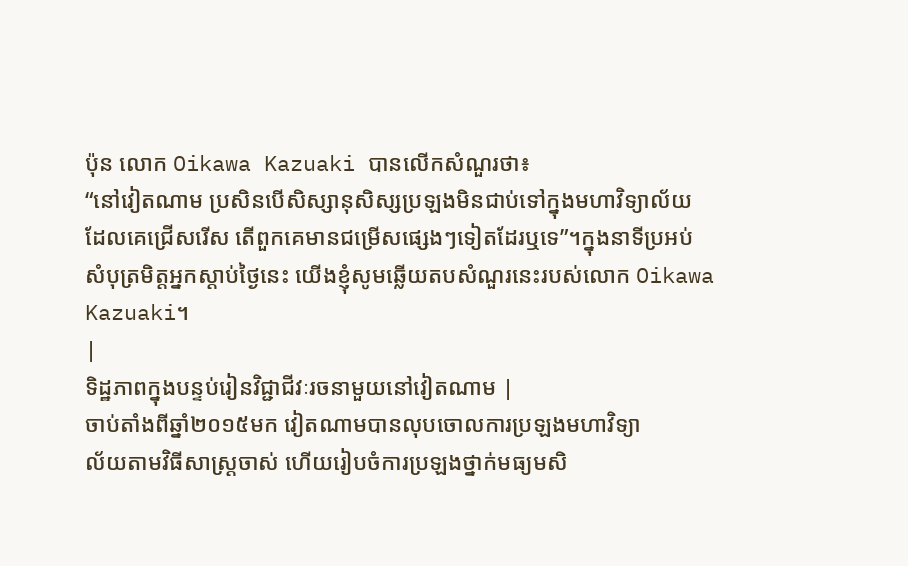ប៉ុន លោក Oikawa Kazuaki បានលើកសំណួរថា៖
“នៅវៀតណាម ប្រសិនបើសិស្សានុសិស្សប្រឡងមិនជាប់ទៅក្នុងមហាវិទ្យាល័យ
ដែលគេជ្រើសរើស តើពួកគេមានជម្រើសផ្សេងៗទៀតដែរឬទេ”។ក្នុងនាទីប្រអប់
សំបុត្រមិត្តអ្នកស្ដាប់ថ្ងៃនេះ យើងខ្ញុំសូមឆ្លើយតបសំណួរនេះរបស់លោក Oikawa
Kazuaki។
|
ទិដ្ឋភាពក្នុងបន្ទប់រៀនវិជ្ជាជីវៈរចនាមួយនៅវៀតណាម |
ចាប់តាំងពីឆ្នាំ២០១៥មក វៀតណាមបានលុបចោលការប្រឡងមហាវិទ្យា
ល័យតាមវិធីសាស្ត្រចាស់ ហើយរៀបចំការប្រឡងថ្នាក់មធ្យមសិ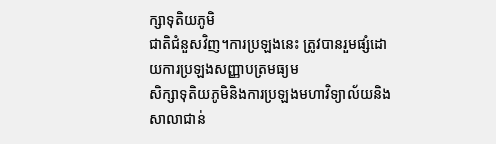ក្សាទុតិយភូមិ
ជាតិជំនួសវិញ។ការប្រឡងនេះ ត្រូវបានរួមផ្សំដោយការប្រឡងសញ្ញាបត្រមធ្យម
សិក្សាទុតិយភូមិនិងការប្រឡងមហាវិទ្យាល័យនិងសាលាជាន់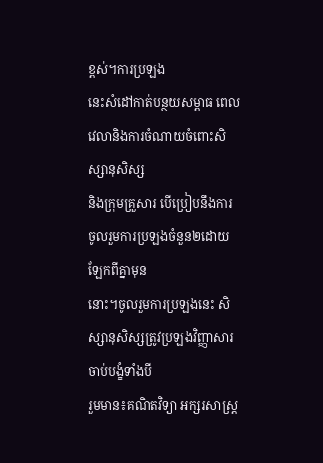ខ្ពស់។ការប្រឡង
នេះសំដៅកាត់បន្ថយសម្ពាធ ពេលវេលានិងការចំណាយចំពោះសិស្សានុសិស្ស
និងក្រុមគ្រួសារ បើប្រៀបនឹងការចូលរួមការប្រឡងចំនួន២ដោយឡែកពីគ្នាមុន
នោះ។ចូលរួមការប្រឡងនេះ សិស្សានុសិស្សត្រូវប្រឡងវិញ្ញាសារចាប់បង្ខំទាំងបី
រួមមាន៖គណិតវិទ្យា អក្សរសាស្ត្រ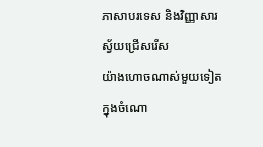ភាសាបរទេស និងវិញ្ញាសារស្វ័យជ្រើសរើស
យ៉ាងហោចណាស់មួយទៀតក្នុងចំណោ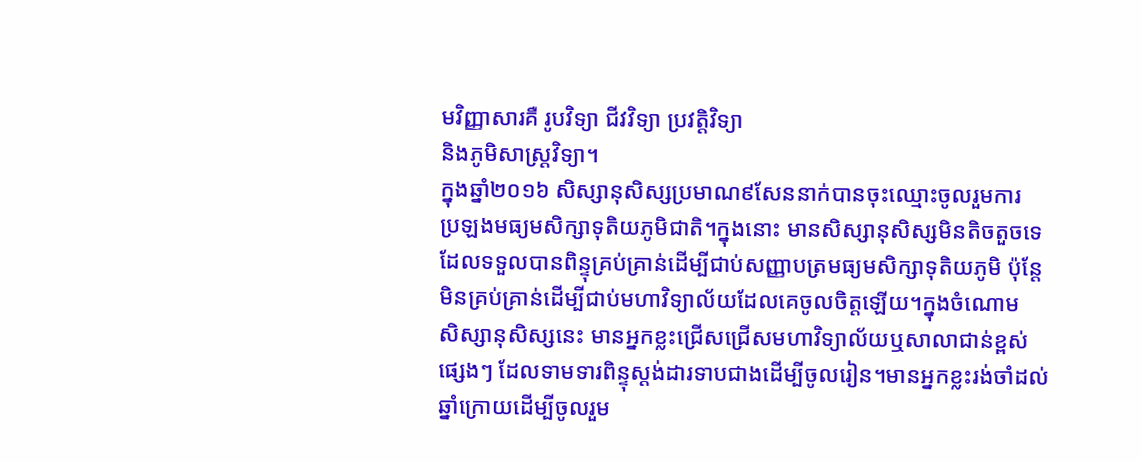មវិញ្ញាសារគឺ រូបវិទ្យា ជីវវិទ្យា ប្រវត្តិវិទ្យា
និងភូមិសាស្ត្រវិទ្យា។
ក្នុងឆ្នាំ២០១៦ សិស្សានុសិស្សប្រមាណ៩សែននាក់បានចុះឈ្មោះចូលរួមការ
ប្រឡងមធ្យមសិក្សាទុតិយភូមិជាតិ។ក្នុងនោះ មានសិស្សានុសិស្សមិនតិចតួចទេ
ដែលទទួលបានពិន្ទុគ្រប់គ្រាន់ដើម្បីជាប់សញ្ញាបត្រមធ្យមសិក្សាទុតិយភូមិ ប៉ុន្តែ
មិនគ្រប់គ្រាន់ដើម្បីជាប់មហាវិទ្យាល័យដែលគេចូលចិត្តឡើយ។ក្នុងចំណោម
សិស្សានុសិស្សនេះ មានអ្នកខ្លះជ្រើសជ្រើសមហាវិទ្យាល័យឬសាលាជាន់ខ្ពស់
ផ្សេងៗ ដែលទាមទារពិន្ទុស្ដង់ដារទាបជាងដើម្បីចូលរៀន។មានអ្នកខ្លះរង់ចាំដល់
ឆ្នាំក្រោយដើម្បីចូលរួម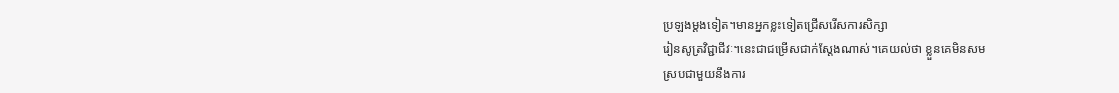ប្រឡងម្ដងទៀត។មានអ្នកខ្លះទៀតជ្រើសរើសការសិក្សា
រៀនសូត្រវិជ្ជាជីវៈ។នេះជាជម្រើសជាក់ស្ដែងណាស់។គេយល់ថា ខ្លួនគេមិនសម
ស្របជាមួយនឹងការ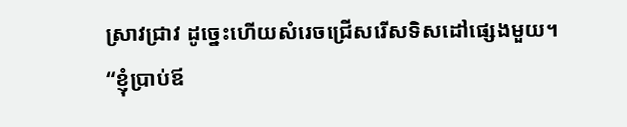ស្រាវជ្រាវ ដូច្នេះហើយសំរេចជ្រើសរើសទិសដៅផ្សេងមួយ។
“ខ្ញុំប្រាប់ឪ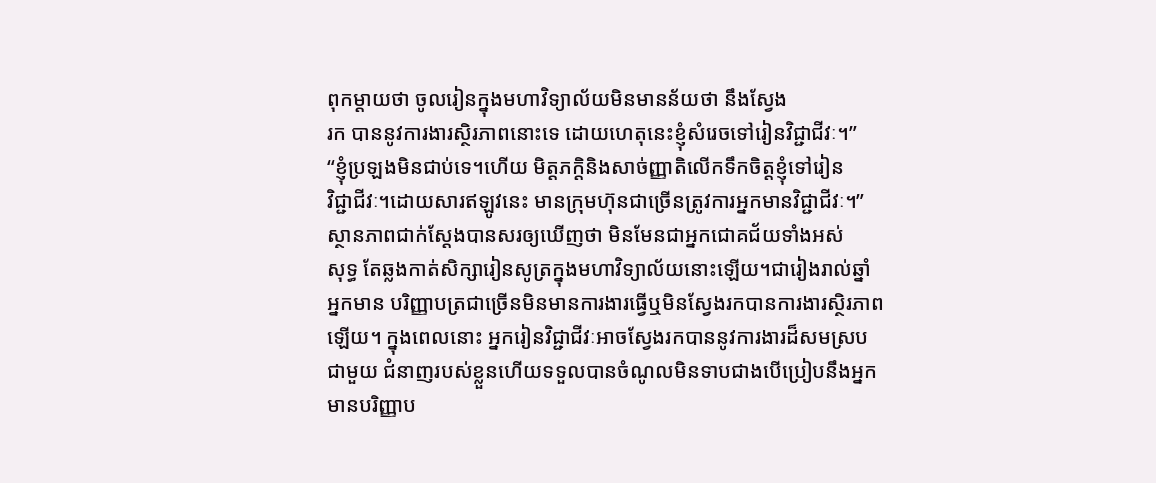ពុកម្ដាយថា ចូលរៀនក្នុងមហាវិទ្យាល័យមិនមានន័យថា នឹងស្វែង
រក បាននូវការងារស្ថិរភាពនោះទេ ដោយហេតុនេះខ្ញុំសំរេចទៅរៀនវិជ្ជាជីវៈ។”
“ខ្ញុំប្រឡងមិនជាប់ទេ។ហើយ មិត្តភក្តិនិងសាច់ញ្ញាតិលើកទឹកចិត្តខ្ញុំទៅរៀន
វិជ្ជាជីវៈ។ដោយសារឥឡូវនេះ មានក្រុមហ៊ុនជាច្រើនត្រូវការអ្នកមានវិជ្ជាជីវៈ។”
ស្ថានភាពជាក់ស្ដែងបានសរឲ្យឃើញថា មិនមែនជាអ្នកជោគជ័យទាំងអស់
សុទ្ធ តែឆ្លងកាត់សិក្សារៀនសូត្រក្នុងមហាវិទ្យាល័យនោះឡើយ។ជារៀងរាល់ឆ្នាំ
អ្នកមាន បរិញ្ញាបត្រជាច្រើនមិនមានការងារធ្វើឬមិនស្វែងរកបានការងារស្ថិរភាព
ឡើយ។ ក្នុងពេលនោះ អ្នករៀនវិជ្ជាជីវៈអាចស្វែងរកបាននូវការងារដ៏សមស្រប
ជាមួយ ជំនាញរបស់ខ្លួនហើយទទួលបានចំណូលមិនទាបជាងបើប្រៀបនឹងអ្នក
មានបរិញ្ញាប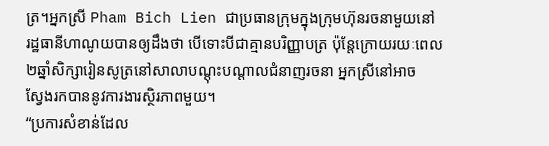ត្រ។អ្នកស្រី Pham Bich Lien ជាប្រធានក្រុមក្នុងក្រុមហ៊ុនរចនាមួយនៅ
រដ្ឋធានីហាណូយបានឲ្យដឹងថា បើទោះបីជាគ្មានបរិញ្ញាបត្រ ប៉ុន្តែក្រោយរយៈពេល
២ឆ្នាំសិក្សារៀនសូត្រនៅសាលាបណ្ដុះបណ្ដាលជំនាញរចនា អ្នកស្រីនៅអាច
ស្វែងរកបាននូវការងារស្ថិរភាពមួយ។
“ប្រការសំខាន់ដែល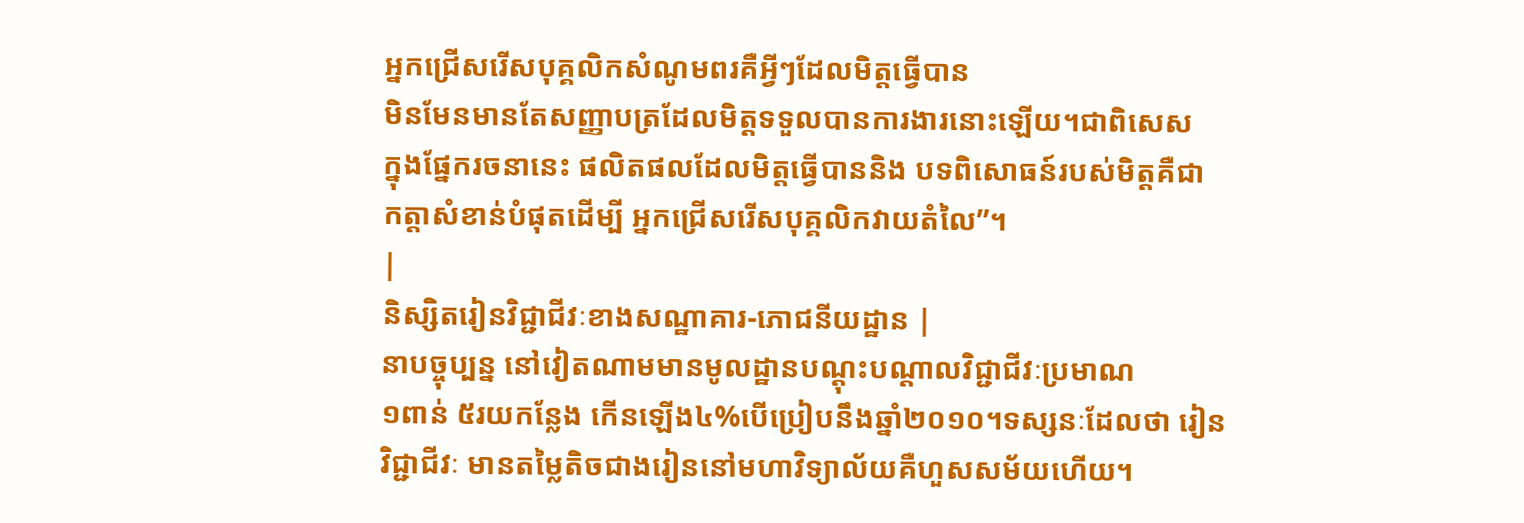អ្នកជ្រើសរើសបុគ្គលិកសំណូមពរគឺអ្វីៗដែលមិត្តធ្វើបាន
មិនមែនមានតែសញ្ញាបត្រដែលមិត្តទទួលបានការងារនោះឡើយ។ជាពិសេស
ក្នុងផ្នែករចនានេះ ផលិតផលដែលមិត្តធ្វើបាននិង បទពិសោធន៍របស់មិត្តគឺជា
កត្តាសំខាន់បំផុតដើម្បី អ្នកជ្រើសរើសបុគ្គលិកវាយតំលៃ”។
|
និស្សិតរៀនវិជ្ជាជីវៈខាងសណ្ឋាគារ-ភោជនីយដ្ឋាន |
នាបច្ចុប្បន្ន នៅវៀតណាមមានមូលដ្ឋានបណ្ដុះបណ្ដាលវិជ្ជាជីវៈប្រមាណ
១ពាន់ ៥រយកន្លែង កើនឡើង៤%បើប្រៀបនឹងឆ្នាំ២០១០។ទស្សនៈដែលថា រៀន
វិជ្ជាជីវៈ មានតម្លៃតិចជាងរៀននៅមហាវិទ្យាល័យគឺហួសសម័យហើយ។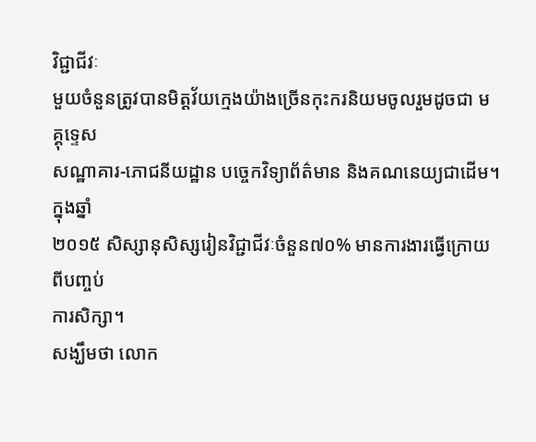វិជ្ជាជីវៈ
មួយចំនួនត្រូវបានមិត្តវ័យក្មេងយ៉ាងច្រើនកុះករនិយមចូលរួមដូចជា មគ្គុទ្ទេស
សណ្ឋាគារ-ភោជនីយដ្ឋាន បច្ចេកវិទ្យាព័ត៌មាន និងគណនេយ្យជាដើម។ក្នុងឆ្នាំ
២០១៥ សិស្សានុសិស្សរៀនវិជ្ជាជីវៈចំនួន៧០% មានការងារធ្វើក្រោយពីបញ្ចប់
ការសិក្សា។
សង្ឃឹមថា លោក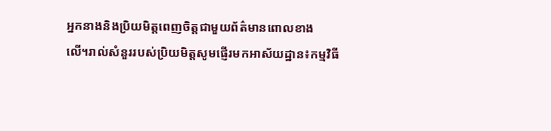អ្នកនាងនិងប្រិយមិត្តពេញចិត្តជាមួយព័ត៌មានពោលខាង
លើ។រាល់សំនួររបស់ប្រិយមិត្តសូមផ្ញើរមកអាស័យដ្ឋាន៖កម្មវិធី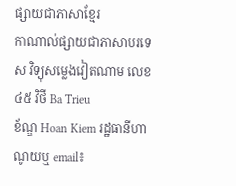ផ្សាយជាភាសាខ្មែរ
កាណាល់ផ្សាយជាភាសាបរទេស វិទ្យុសម្លេងវៀតណាម លេខ៤៥ វិថី Ba Trieu
ខ័ណ្ឌ Hoan Kiem រដ្ឋធានីហាណូយឬ email៖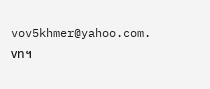vov5khmer@yahoo.com. vn។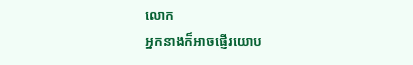លោក
អ្នកនាងក៏អាចផ្ញើរយោប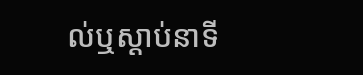ល់ឬស្ដាប់នាទី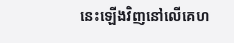នេះឡើងវិញនៅលើគេហ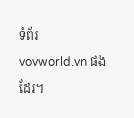ទំព័រ
vovworld.vn ផងដែរ។